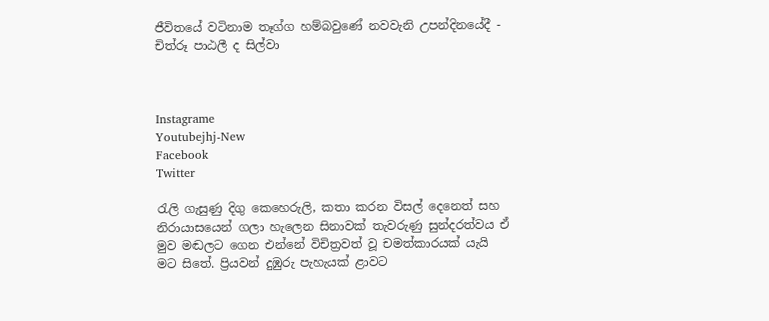ජීවිතයේ වටිනාම තෑග්ග හම්බවුණේ නවවැනි උපන්දිනයේදී - චිත්රූ පාඨලී ද සිල්වා



Instagrame
Youtubejhj-New
Facebook
Twitter

රැලි ගැසුණු දිගු කෙහෙරුලි, කතා කරන විසල් දෙනෙත් සහ නිරායාසයෙන් ගලා හැලෙන සිනාවක් තැවරුණු සුන්දරත්වය ඒ මුව මඬලට ගෙන එන්නේ විචිත්‍රවත් වූ චමත්කාරයක් යැයි මට සිතේ. ප්‍රියවන් දුඹුරු පැහැයක් ළාවට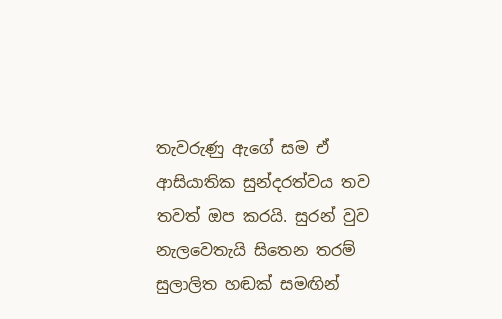තැවරුණු ඇගේ සම ඒ ආසියාතික සුන්දරත්වය තව තවත් ඔප කරයි. සුරන් වුව නැලවෙතැයි සිතෙන තරම් සුලාලිත හඬක් සමඟින්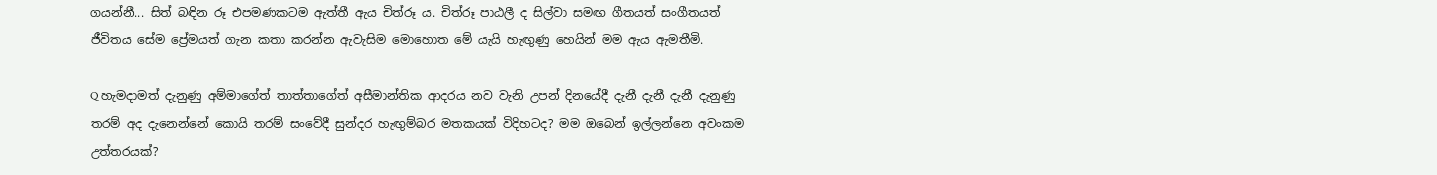ගයන්නී... සිත් බඳින රූ එපමණකටම ඇත්තී ඇය චිත්රූ ය. චිත්රූ පාඨලී ද සිල්වා සමඟ ගීතයත් සංගීතයත් ජීවිතය සේම ප්‍රේමයත් ගැන කතා කරන්න ඇවැසිම මොහොත මේ යැයි හැඟුණු හෙයින් මම ඇය ඇමතීමි.

Q හැමදාමත් දැනුණු අම්මාගේත් තාත්තාගේත් අසීමාන්තික ආදරය නව වැනි උපන් දිනයේදී දැනී දැනී දැනී දැනුණු තරම් අද දැනෙන්නේ කොයි තරම් සංවේදී සුන්දර හැඟුම්බර මතකයක් විදිහටද? මම ඔබෙන් ඉල්ලන්නෙ අවංකම උත්තරයක්?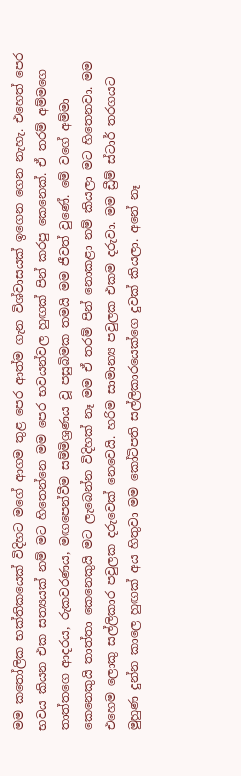මම කතෝලික භක්තිකයෙක් විදිහට මගේ ආගම තුළ පෙර ආත්ම ගැන විශ්වාසයක් ඉගෙන ගෙන නැහැ. එහෙත් පෙර භවය කියන එක සත්‍යයක් නම් මට හිතෙන්නෙ මම පෙර භවයන්වල හුඟක් පින් කරපු කෙනෙක්. ඒ තරම් අම්මගෙ තාත්තගෙ ආදරය, රුකවරණය, මඟපෙන්වීම සම්මිශ්‍රණය වූ පසුබිමක තමයි මම ජීවත් වුණේ. මේ වගේ අම්මා කෙනෙකුයි තාත්තා කෙනෙකුයි මට ලැබෙන්න විදිහක් නෑ මම ඒ තරම් පින් නොකළා නම් කියලා මට හිතෙනවා. මම එහෙම ලොකු සල්ලිකාර පවුලක දරුවෙක් නෙවෙයි. හරිම සාමාන්‍ය පවුලක එකම දරුවා. මම ඩ්‍රීම් ස්ටාර් තරගයට මුහුණ දුන්න කාලෙ හුඟක් අය හිතුවා මම කෝටිපති සල්ලිකාරයෙක්ගෙ දුවක් කියලා. අනේ නෑ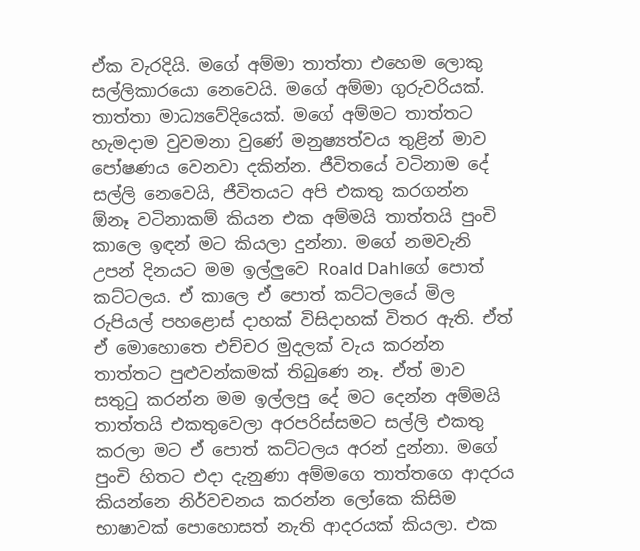ඒක වැරදියි. මගේ අම්මා තාත්තා එහෙම ලොකු සල්ලිකාරයො නෙවෙයි. මගේ අම්මා ගුරුවරියක්. තාත්තා මාධ්‍යවේදියෙක්. මගේ අම්මට තාත්තට හැමදාම වුවමනා වුණේ මනුෂ්‍යත්වය තුළින් මාව පෝෂණය වෙනවා දකින්න. ජීවිතයේ වටිනාම දේ සල්ලි නෙවෙයි, ජීවිතයට අපි එකතු කරගන්න ඕනෑ වටිනාකම් කියන එක අම්මයි තාත්තයි පුංචි කාලෙ ඉඳන් මට කියලා දුන්නා. මගේ නමවැනි උපන් දිනයට මම ඉල්ලුවෙ Roald Dahlගේ පොත් කට්ටලය. ඒ කාලෙ ඒ පොත් කට්ටලයේ මිල රුපියල් පහළොස් දාහක් විසිදාහක් විතර ඇති. ඒත් ඒ මොහොතෙ එච්චර මුදලක් වැය කරන්න තාත්තට පුළුවන්කමක් තිබුණෙ නෑ. ඒත් මාව සතුටු කරන්න මම ඉල්ලපු දේ මට දෙන්න අම්මයි තාත්තයි එකතුවෙලා අරපරිස්සමට සල්ලි එකතු කරලා මට ඒ පොත් කට්ටලය අරන් දුන්නා. මගේ පුංචි හිතට එදා දැනුණා අම්මගෙ තාත්තගෙ ආදරය කියන්නෙ නිර්වචනය කරන්න ලෝකෙ කිසිම භාෂාවක් පොහොසත් නැති ආදරයක් කියලා. එක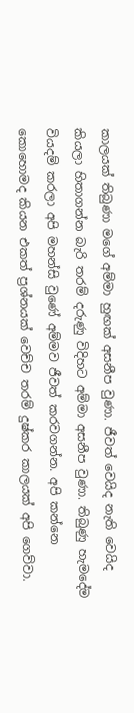කාලයක් තිබුණා මගේ අම්මා හුඟක් අසනීප වුණා. ජීවත් වෙයිද නැති වෙයිද කියලා හිතාගන්න බැරි තරම් දරුණු විදිහට අම්මා අසනීප වුණා. තිබුණු හැමදේම වියදම් කරලා අපි මහන්සි වුණේ අම්මව ජීවත් කරවගන්න. අපි කන්නෙ කොහොමද කියන එකත් ප්‍රශ්නයක් වෙච්ච තරම් දුෂ්කර කාලයක් අපි ගෙව්වා.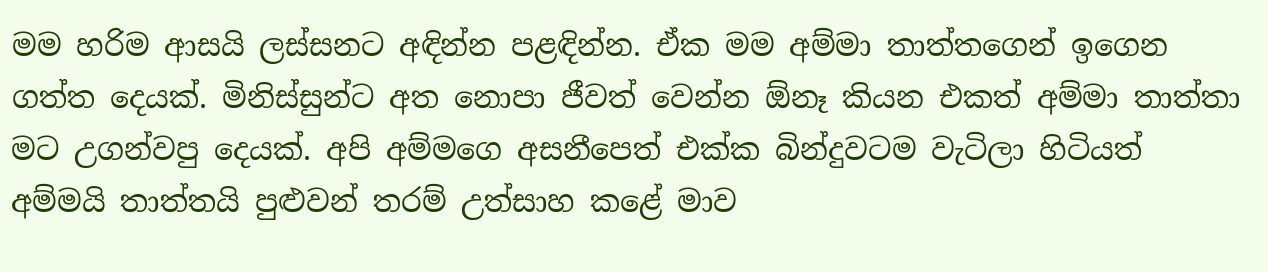මම හරිම ආසයි ලස්සනට අඳින්න පළඳින්න. ඒක මම අම්මා තාත්තගෙන් ඉගෙන ගත්ත දෙයක්. මිනිස්සුන්ට අත නොපා ජීවත් වෙන්න ඕනෑ කියන එකත් අම්මා තාත්තා මට උගන්වපු දෙයක්. අපි අම්මගෙ අසනීපෙත් එක්ක බින්දුවටම වැටිලා හිටියත් අම්මයි තාත්තයි පුළුවන් තරම් උත්සාහ කළේ මාව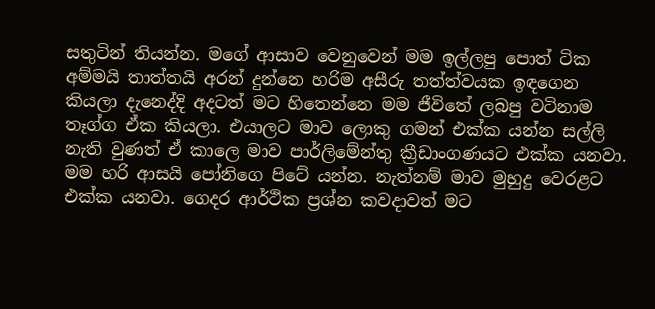සතුටින් තියන්න. මගේ ආසාව වෙනුවෙන් මම ඉල්ලපු පොත් ටික අම්මයි තාත්තයි අරන් දුන්නෙ හරිම අසීරු තත්ත්වයක ඉඳගෙන කියලා දැනෙද්දි අදටත් මට හිතෙන්නෙ මම ජීවිතේ ලබපු වටිනාම තෑග්ග ඒක කියලා. එයාලට මාව ලොකු ගමන් එක්ක යන්න සල්ලි නැති වුණත් ඒ කාලෙ මාව පාර්ලිමේන්තු ක්‍රීඩාංගණයට එක්ක යනවා. මම හරි ආසයි පෝනිගෙ පිටේ යන්න. නැත්නම් මාව මුහුදු වෙරළට එක්ක යනවා. ගෙදර ආර්ථික ප්‍රශ්න කවදාවත් මට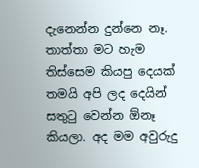දැනෙන්න දුන්නෙ නෑ. තාත්තා මට හැම තිස්සෙම කියපු දෙයක් තමයි අපි ලද දෙයින් සතුටු වෙන්න ඕනෑ කියලා. අද මම අවුරුදු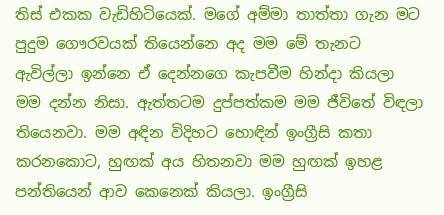තිස් එකක වැඩිහිටියෙක්. මගේ අම්මා තාත්තා ගැන මට පුදුම ගෞරවයක් තියෙන්නෙ අද මම මේ තැනට ඇවිල්ලා ඉන්නෙ ඒ දෙන්නගෙ කැපවීම හින්දා කියලා මම දන්න නිසා. ඇත්තටම දුප්පත්කම මම ජීවිතේ විඳලා තියෙනවා. මම අඳින විදිහට හොඳින් ඉංග්‍රීසි කතා කරනකොට, හුඟක් අය හිතනවා මම හුඟක් ඉහළ පන්තියෙන් ආව කෙනෙක් කියලා. ඉංග්‍රීසි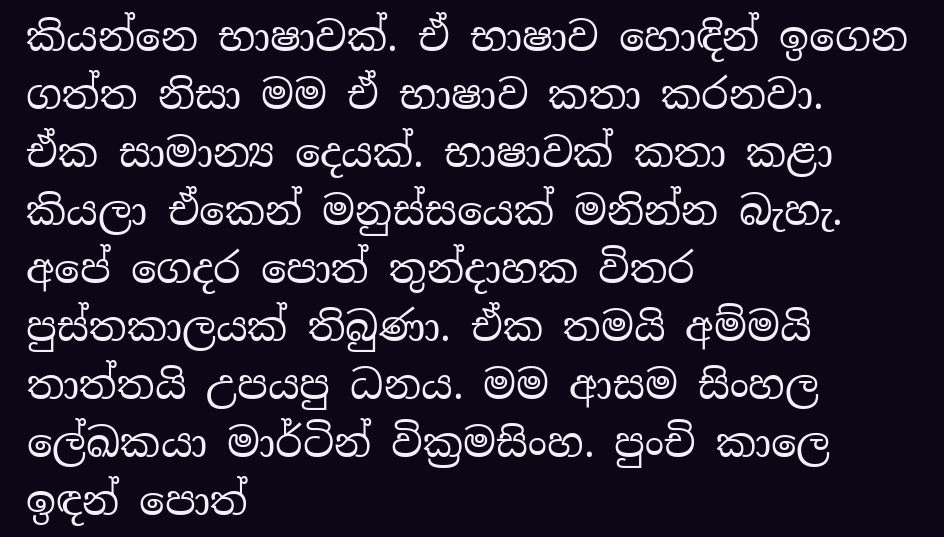කියන්නෙ භාෂාවක්. ඒ භාෂාව හොඳින් ඉගෙන ගත්ත නිසා මම ඒ භාෂාව කතා කරනවා. ඒක සාමාන්‍ය දෙයක්. භාෂාවක් කතා කළා කියලා ඒකෙන් මනුස්සයෙක් මනින්න බැහැ. අපේ ගෙදර පොත් තුන්දාහක විතර පුස්තකාලයක් තිබුණා. ඒක තමයි අම්මයි තාත්තයි උපයපු ධනය. මම ආසම සිංහල ලේඛකයා මාර්ටින් වික්‍රමසිංහ. පුංචි කාලෙ ඉඳන් පොත්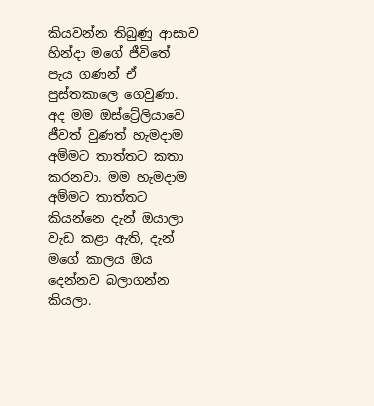කියවන්න තිබුණු ආසාව හින්දා මගේ ජීවිතේ පැය ගණන් ඒ පුස්තකාලෙ ගෙවුණා. අද මම ඔස්ට්‍රේලියාවෙ ජීවත් වුණත් හැමදාම අම්මට තාත්තට කතා කරනවා. මම හැමදාම අම්මට තාත්තට කියන්නෙ දැන් ඔයාලා වැඩ කළා ඇති, දැන් මගේ කාලය ඔය දෙන්නව බලාගන්න කියලා.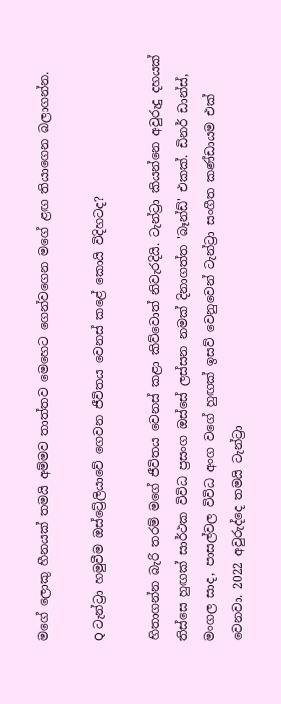මගේ ලොකු හීනයක් තමයි අම්මව තාත්තව මෙහෙට ගෙන්වගෙන මගේ ළඟ තියාගෙන බලාගන්න.

Q ටැන්ට්‍රා හමුවීම ඔස්ට්‍රේලියාවේ ගෙවන ජීවිතය වෙනස් කළේ කොයි විදිහටද?

හිතාගන්න බැරි තරම් මගේ ජීවිතය වෙනස් කළා කිව්වොත් නිවැරදියි. ටැන්ට්‍රා කියන්නෙ අවුරුදු දහයක් තිස්සෙ හුඟක් සාර්ථක විවිධ ප්‍රසංග ඔස්සේ ලස්සන නමක් දිනාගත්ත 'බෑන්ඩ්' එකක්. ඩිනර් ඩාන්ස්, මංගල සාද, පාසල්වල විවිධ අංග වගේ හුඟක් ඉසව් වෙනුවෙන් ටැන්ට්‍රා සංගීත කණ්ඩායම එක් වෙනවා. 2022 අවුරුද්දෙ තමයි ටැන්ට්‍රා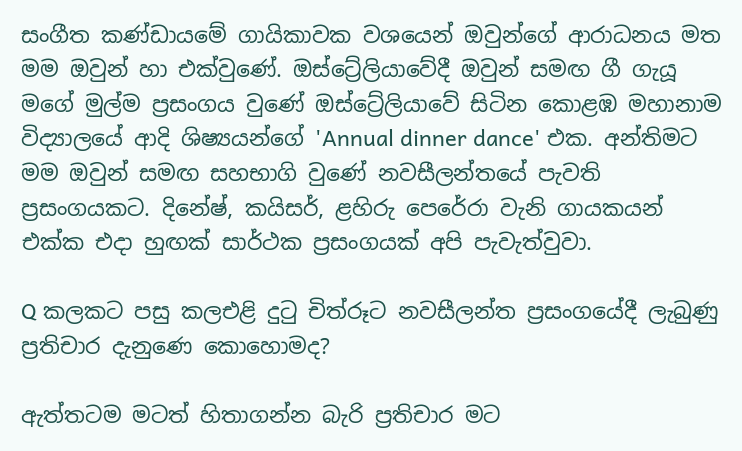සංගීත කණ්ඩායමේ ගායිකාවක වශයෙන් ඔවුන්ගේ ආරාධනය මත මම ඔවුන් හා එක්වුණේ. ඔස්ට්‍රේලියාවේදී ඔවුන් සමඟ ගී ගැයූ මගේ මුල්ම ප්‍රසංගය වුණේ ඔස්ට්‍රේලියාවේ සිටින කොළඹ මහානාම විද්‍යාලයේ ආදි ශිෂ්‍යයන්ගේ 'Annual dinner dance' එක. අන්තිමට මම ඔවුන් සමඟ සහභාගි වුණේ නවසීලන්තයේ පැවති ප්‍රසංගයකට. දිනේෂ්, කයිසර්, ළහිරු පෙරේරා වැනි ගායකයන් එක්ක එදා හුඟක් සාර්ථක ප්‍රසංගයක් අපි පැවැත්වුවා.

Q කලකට පසු කලඑළි දුටු චිත්රූට නවසීලන්ත ප්‍රසංගයේදී ලැබුණු ප්‍රතිචාර දැනුණෙ කොහොමද?

ඇත්තටම මටත් හිතාගන්න බැරි ප්‍රතිචාර මට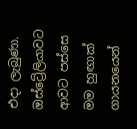එදා ලැබුණා. ඔස්ට්‍රේලියාවට ආවට පස්සෙ මම හුඟාක් ගායනයෙන්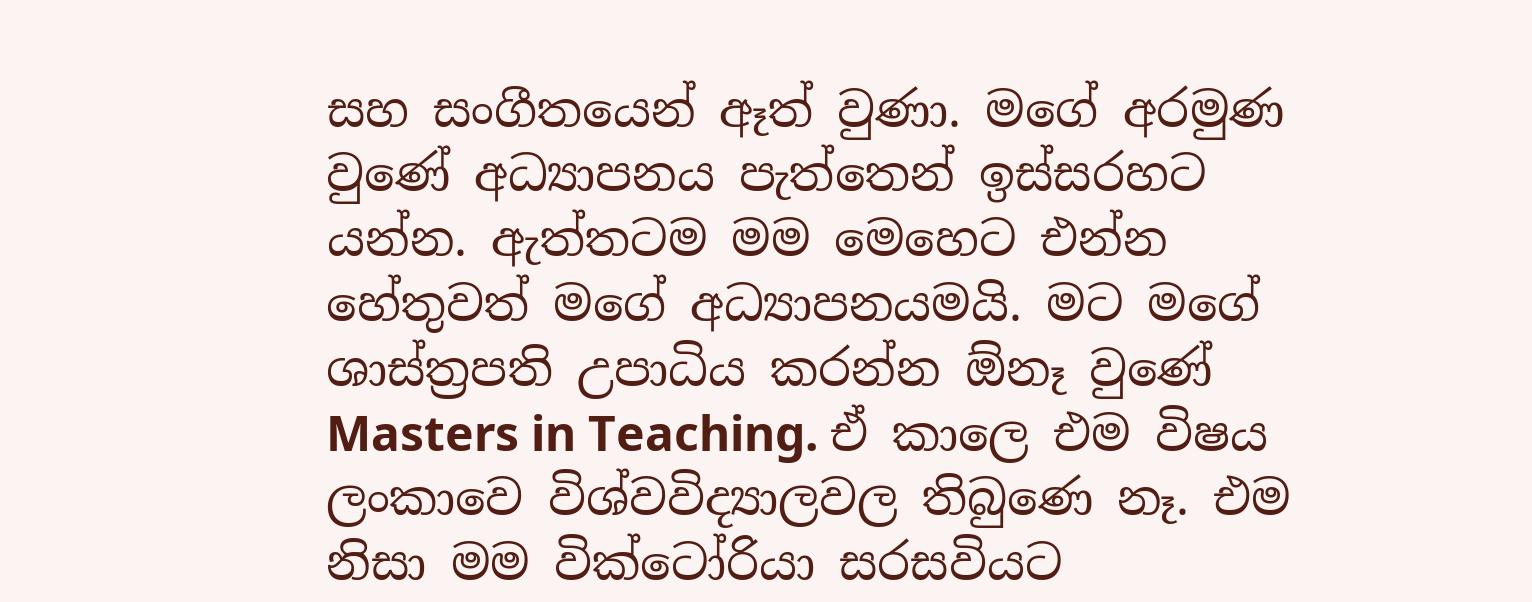සහ සංගීතයෙන් ඈත් වුණා. මගේ අරමුණ වුණේ අධ්‍යාපනය පැත්තෙන් ඉස්සරහට යන්න. ඇත්තටම මම මෙහෙට එන්න හේතුවත් මගේ අධ්‍යාපනයමයි. මට මගේ ශාස්ත්‍රපති උපාධිය කරන්න ඕනෑ වුණේ Masters in Teaching. ඒ කාලෙ එම විෂය ලංකාවෙ විශ්වවිද්‍යාලවල තිබුණෙ නෑ. එම නිසා මම වික්ටෝරියා සරසවියට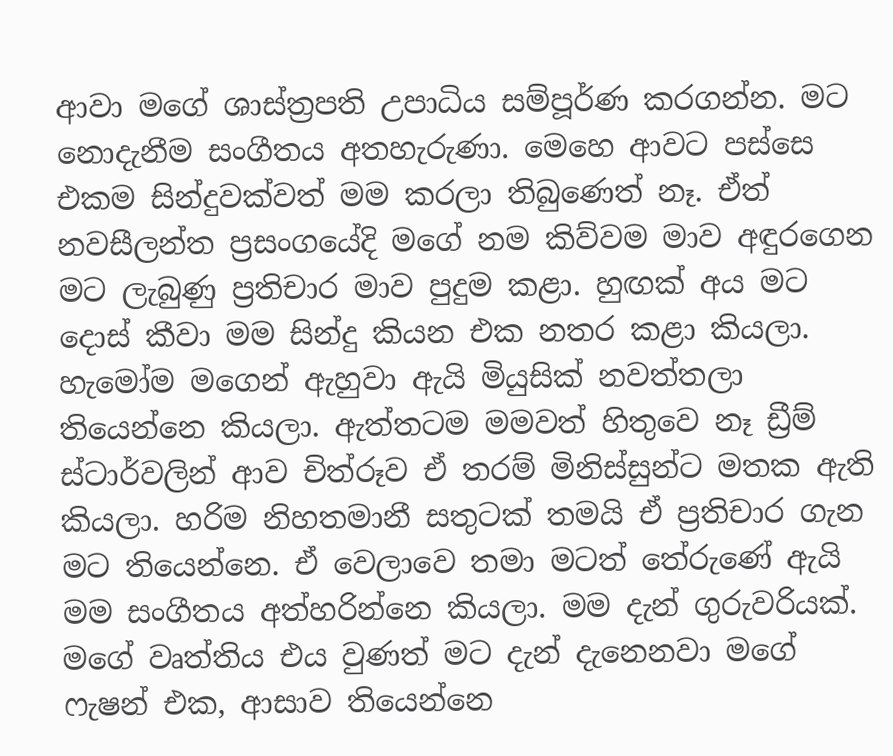ආවා මගේ ශාස්ත්‍රපති උපාධිය සම්පූර්ණ කරගන්න. මට නොදැනීම සංගීතය අතහැරුණා. මෙහෙ ආවට පස්සෙ එකම සින්දුවක්වත් මම කරලා තිබුණෙත් නෑ. ඒත් නවසීලන්ත ප්‍රසංගයේදි මගේ නම කිව්වම මාව අඳුරගෙන මට ලැබුණු ප්‍රතිචාර මාව පුදුම කළා. හුඟක් අය මට දොස් කීවා මම සින්දු කියන එක නතර කළා කියලා. හැමෝම මගෙන් ඇහුවා ඇයි මියුසික් නවත්තලා තියෙන්නෙ කියලා. ඇත්තටම මමවත් හිතුවෙ නෑ ඩ්‍රීම් ස්ටාර්වලින් ආව චිත්රූව ඒ තරම් මිනිස්සුන්ට මතක ඇති කියලා. හරිම නිහතමානී සතුටක් තමයි ඒ ප්‍රතිචාර ගැන මට තියෙන්නෙ. ඒ වෙලාවෙ තමා මටත් තේරුණේ ඇයි මම සංගීතය අත්හරින්නෙ කියලා. මම දැන් ගුරුවරියක්. මගේ වෘත්තිය එය වුණත් මට දැන් දැනෙනවා මගේ ෆැෂන් එක, ආසාව තියෙන්නෙ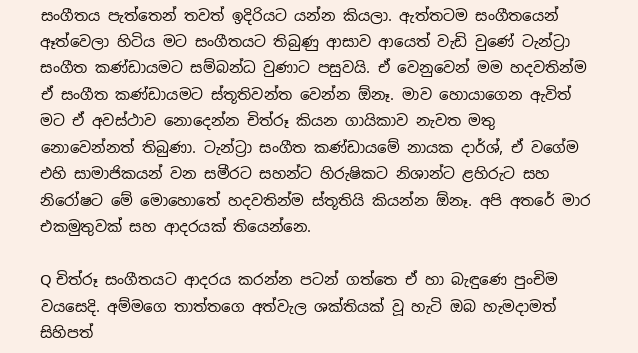සංගීතය පැත්තෙන් තවත් ඉදිරියට යන්න කියලා. ඇත්තටම සංගීතයෙන් ඈත්වෙලා හිටිය මට සංගීතයට තිබුණු ආසාව ආයෙත් වැඩි වුණේ ටැන්ට්‍රා සංගීත කණ්ඩායමට සම්බන්ධ වුණාට පසුවයි. ඒ වෙනුවෙන් මම හදවතින්ම ඒ සංගීත කණ්ඩායමට ස්තූතිවන්ත වෙන්න ඕනෑ. මාව හොයාගෙන ඇවිත් මට ඒ අවස්ථාව නොදෙන්න චිත්රූ කියන ගායිකාව නැවත මතු නොවෙන්නත් තිබුණා. ටැන්ට්‍රා සංගීත කණ්ඩායමේ නායක දාර්ශ්, ඒ වගේම එහි සාමාජිකයන් වන සමීරට සහන්ට හිරුෂිකට නිශාන්ට ළහිරුට සහ නිරෝෂට මේ මොහොතේ හදවතින්ම ස්තූතියි කියන්න ඕනෑ. අපි අතරේ මාර එකමුතුවක් සහ ආදරයක් තියෙන්නෙ.

Q චිත්රූ සංගීතයට ආදරය කරන්න පටන් ගත්තෙ ඒ හා බැඳුණෙ පුංචිම වයසෙදි. අම්මගෙ තාත්තගෙ අත්වැල ශක්තියක් වූ හැටි ඔබ හැමදාමත් සිහිපත්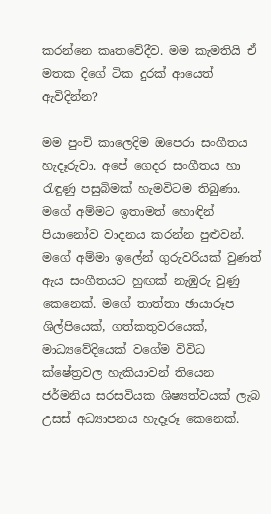කරන්නෙ කෘතවේදීව. මම කැමතියි ඒ මතක දිගේ ටික දුරක් ආයෙත් ඇවිදින්න?

මම පුංචි කාලෙදිම ඔපෙරා සංගීතය හැදෑරුවා. අපේ ගෙදර සංගීතය හා රැඳුණු පසුබිමක් හැමවිටම තිබුණා. මගේ අම්මට ඉතාමත් හොඳින් පියානෝව වාදනය කරන්න පුළුවන්. මගේ අම්මා ඉලේන් ගුරුවරියක් වුණත් ඇය සංගීතයට හුඟක් නැඹුරු වුණු කෙනෙක්. මගේ තාත්තා ඡායාරූප ශිල්පියෙක්, ගත්කතුවරයෙක්, මාධ්‍යවේදියෙක් වගේම විවිධ ක්ෂේත්‍රවල හැකියාවන් තියෙන ජර්මනිය සරසවියක ශිෂ්‍යත්වයක් ලැබ උසස් අධ්‍යාපනය හැදෑරූ කෙනෙක්.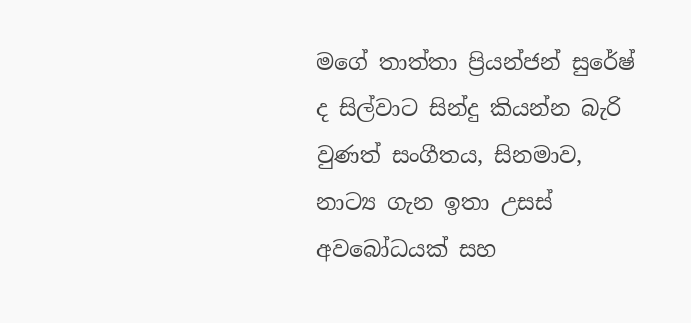මගේ තාත්තා ප්‍රියන්ජන් සුරේෂ් ද සිල්වාට සින්දු කියන්න බැරි වුණත් සංගීතය, සිනමාව, නාට්‍ය ගැන ඉතා උසස් අවබෝධයක් සහ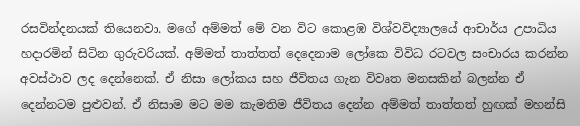රසවින්දනයක් තියෙනවා. මගේ අම්මත් මේ වන විට කොළඹ විශ්වවිද්‍යාලයේ ආචාර්ය උපාධිය හදාරමින් සිටින ගුරුවරියක්. අම්මත් තාත්තත් දෙදෙනාම ලෝකෙ විවිධ රටවල සංචාරය කරන්න අවස්ථාව ලද දෙන්නෙක්. ඒ නිසා ලෝකය සහ ජීවිතය ගැන විවෘත මනසකින් බලන්න ඒ දෙන්නටම පුළුවන්. ඒ නිසාම මට මම කැමතිම ජීවිතය දෙන්න අම්මත් තාත්තත් හුඟක් මහන්සි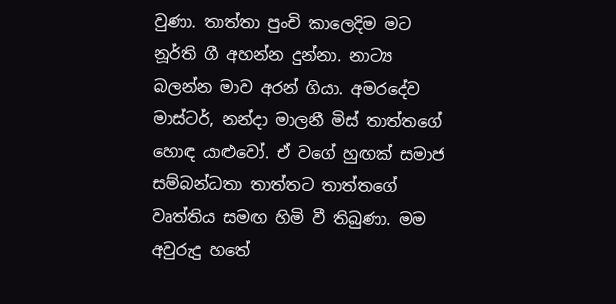වුණා. තාත්තා පුංචි කාලෙදිම මට නූර්ති ගී අහන්න දුන්නා. නාට්‍ය බලන්න මාව අරන් ගියා. අමරදේව මාස්ටර්, නන්දා මාලනී මිස් තාත්තගේ හොඳ යාළුවෝ. ඒ වගේ හුඟක් සමාජ සම්බන්ධතා තාත්තට තාත්තගේ වෘත්තිය සමඟ හිමි වී තිබුණා. මම අවුරුදු හතේ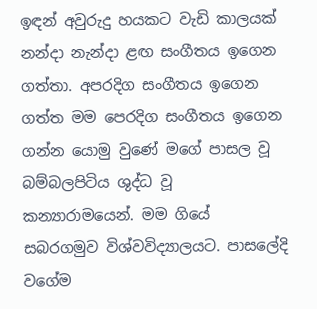ඉඳන් අවුරුදු හයකට වැඩි කාලයක් නන්දා නැන්දා ළඟ සංගීතය ඉගෙන ගත්තා. අපරදිග සංගීතය ඉගෙන ගත්ත මම පෙරදිග සංගීතය ඉගෙන ගන්න යොමු වුණේ මගේ පාසල වූ බම්බලපිටිය ශුද්ධ වූ කන්‍යාරාමයෙන්. මම ගියේ සබරගමුව විශ්වවිද්‍යාලයට. පාසලේදි වගේම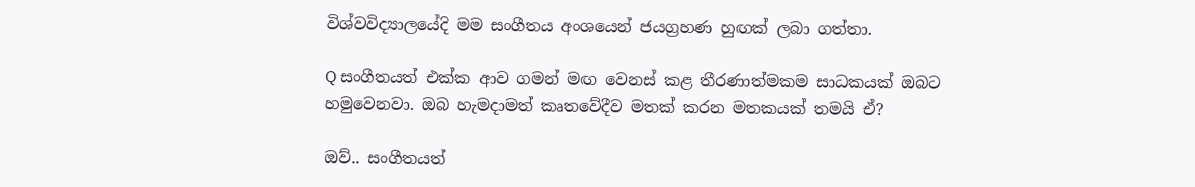විශ්වවිද්‍යාලයේදි මම සංගීතය අංශයෙන් ජයග්‍රහණ හුඟක් ලබා ගත්තා.

Q සංගීතයත් එක්ක ආව ගමන් මඟ වෙනස් කළ තීරණාත්මකම සාධකයක් ඔබට හමුවෙනවා. ඔබ හැමදාමත් කෘතවේදීව මතක් කරන මතකයක් තමයි ඒ?

ඔව්.. සංගීතයත්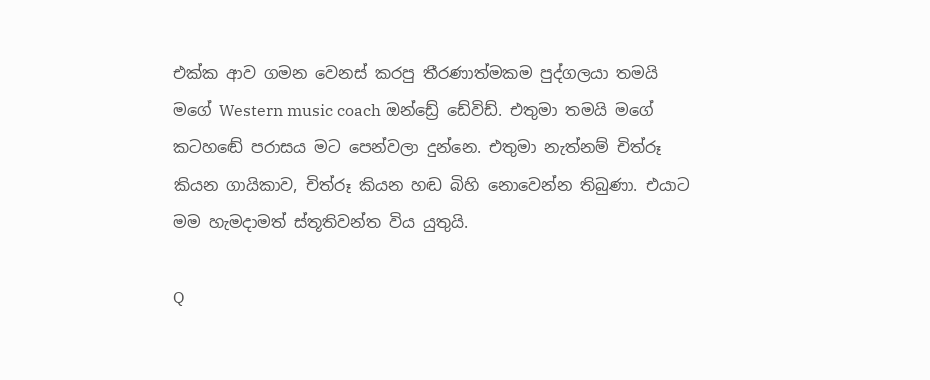එක්ක ආව ගමන වෙනස් කරපු තීරණාත්මකම පුද්ගලයා තමයි මගේ Western music coach ඔන්ඩ්‍රේ ඩේවිඩ්. එතුමා තමයි මගේ කටහඬේ පරාසය මට පෙන්වලා දුන්නෙ. එතුමා නැත්නම් චිත්රූ කියන ගායිකාව, චිත්රූ කියන හඬ බිහි නොවෙන්න තිබුණා. එයාට මම හැමදාමත් ස්තූතිවන්ත විය යුතුයි.

Q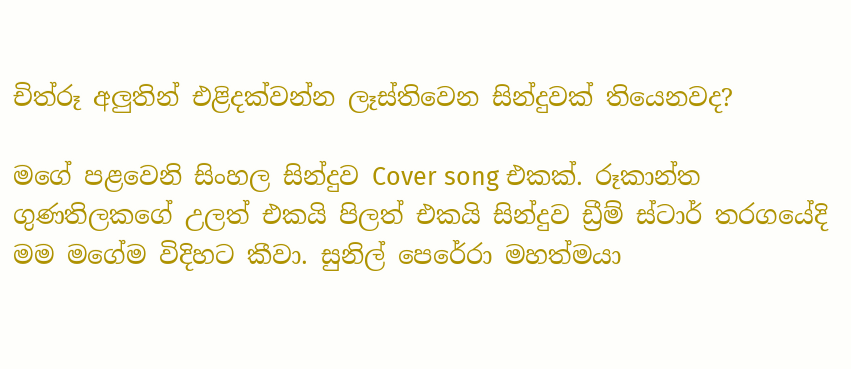චිත්රූ අලුතින් එළිදක්වන්න ලෑස්තිවෙන සින්දුවක් තියෙනවද?

මගේ පළවෙනි සිංහල සින්දුව Cover song එකක්. රූකාන්ත ගුණතිලකගේ උලත් එකයි පිලත් එකයි සින්දුව ඩ්‍රීම් ස්ටාර් තරගයේදි මම මගේම විදිහට කීවා. සුනිල් පෙරේරා මහත්මයා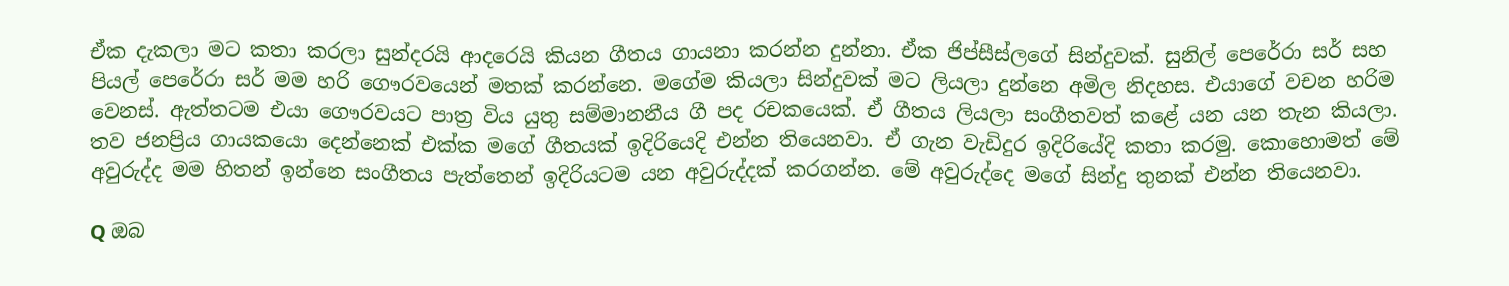ඒක දැකලා මට කතා කරලා සුන්දරයි ආදරෙයි කියන ගීතය ගායනා කරන්න දුන්නා. ඒක ජිප්සීස්ලගේ සින්දුවක්. සුනිල් පෙරේරා සර් සහ පියල් පෙරේරා සර් මම හරි ගෞරවයෙන් මතක් කරන්නෙ. මගේම කියලා සින්දුවක් මට ලියලා දුන්නෙ අමිල නිදහස. එයාගේ වචන හරිම වෙනස්. ඇත්තටම එයා ගෞරවයට පාත්‍ර විය යුතු සම්මානනීය ගී පද රචකයෙක්. ඒ ගීතය ලියලා සංගීතවත් කළේ යන යන තැන කියලා. තව ජනප්‍රිය ගායකයො දෙන්නෙක් එක්ක මගේ ගීතයක් ඉදිරියෙදි එන්න තියෙනවා. ඒ ගැන වැඩිදුර ඉදිරියේදි කතා කරමු. කොහොමත් මේ අවුරුද්ද මම හිතන් ඉන්නෙ සංගීතය පැත්තෙන් ඉදිරියටම යන අවුරුද්දක් කරගන්න. මේ අවුරුද්දෙ මගේ සින්දු තුනක් එන්න තියෙනවා.

Q ඔබ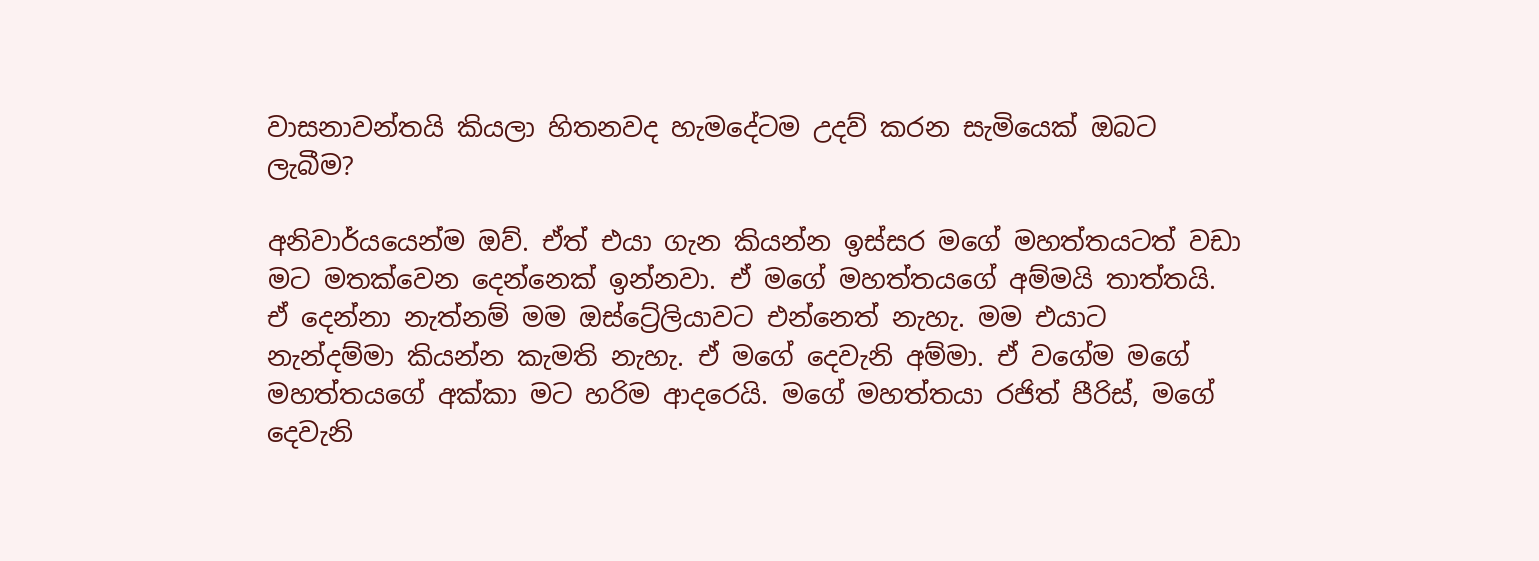වාසනාවන්තයි කියලා හිතනවද හැමදේටම උදව් කරන සැමියෙක් ඔබට ලැබීම?

අනිවාර්යයෙන්ම ඔව්. ඒත් එයා ගැන කියන්න ඉස්සර මගේ මහත්තයටත් වඩා මට මතක්වෙන දෙන්නෙක් ඉන්නවා. ඒ මගේ මහත්තයගේ අම්මයි තාත්තයි. ඒ දෙන්නා නැත්නම් මම ඔස්ට්‍රේලියාවට එන්නෙත් නැහැ. මම එයාට නැන්දම්මා කියන්න කැමති නැහැ. ඒ මගේ දෙවැනි අම්මා. ඒ වගේම මගේ මහත්තයගේ අක්කා මට හරිම ආදරෙයි. මගේ මහත්තයා රජිත් පීරිස්, මගේ දෙවැනි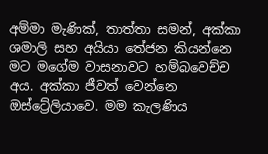අම්මා මැණික්, තාත්තා සමන්, අක්කා ශමාලි සහ අයියා තේජන කියන්නෙ මට මගේම වාසනාවට හම්බවෙච්ච අය. අක්කා ජීවත් වෙන්නෙ ඔස්ට්‍රේලියාවෙ. මම කැලණිය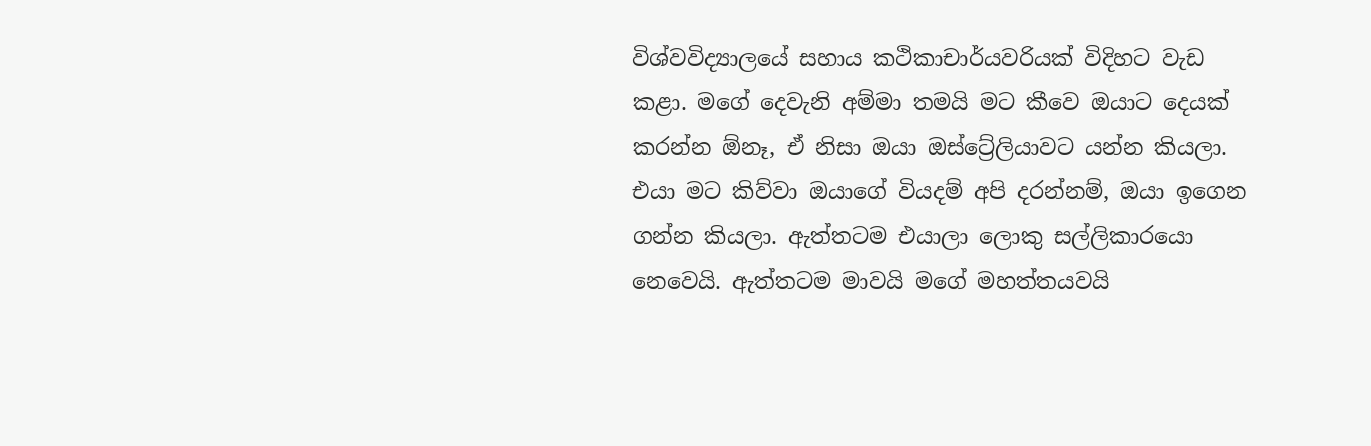විශ්වවිද්‍යාලයේ සහාය කථිකාචාර්යවරියක් විදිහට වැඩ කළා. මගේ දෙවැනි අම්මා තමයි මට කීවෙ ඔයාට දෙයක් කරන්න ඕනෑ, ඒ නිසා ඔයා ඔස්ට්‍රේලියාවට යන්න කියලා. එයා මට කිව්වා ඔයාගේ වියදම් අපි දරන්නම්, ඔයා ඉගෙන ගන්න කියලා. ඇත්තටම එයාලා ලොකු සල්ලිකාරයො නෙවෙයි. ඇත්තටම මාවයි මගේ මහත්තයවයි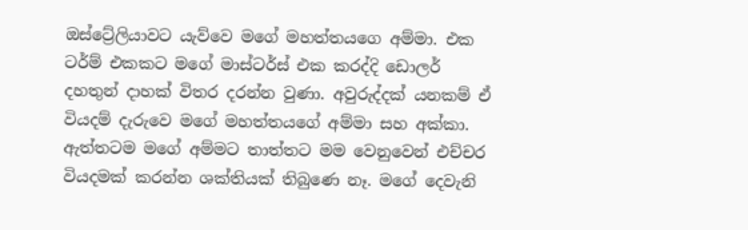ඔස්ට්‍රේලියාවට යැව්වෙ මගේ මහත්තයගෙ අම්මා. එක ටර්ම් එකකට මගේ මාස්ටර්ස් එක කරද්දි ඩොලර් දහතුන් දාහක් විතර දරන්න වුණා. අවුරුද්දක් යනකම් ඒ වියදම් දැරුවෙ මගේ මහත්තයගේ අම්මා සහ අක්කා. ඇත්තටම මගේ අම්මට තාත්තට මම වෙනුවෙන් එච්චර වියදමක් කරන්න ශක්තියක් තිබුණෙ නෑ. මගේ දෙවැනි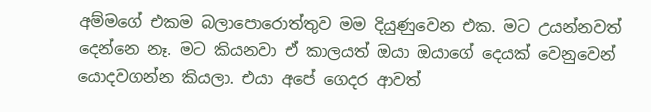අම්මගේ එකම බලාපොරොත්තුව මම දියුණුවෙන එක. මට උයන්නවත් දෙන්නෙ නෑ. මට කියනවා ඒ කාලයත් ඔයා ඔයාගේ දෙයක් වෙනුවෙන් යොදවගන්න කියලා. එයා අපේ ගෙදර ආවත්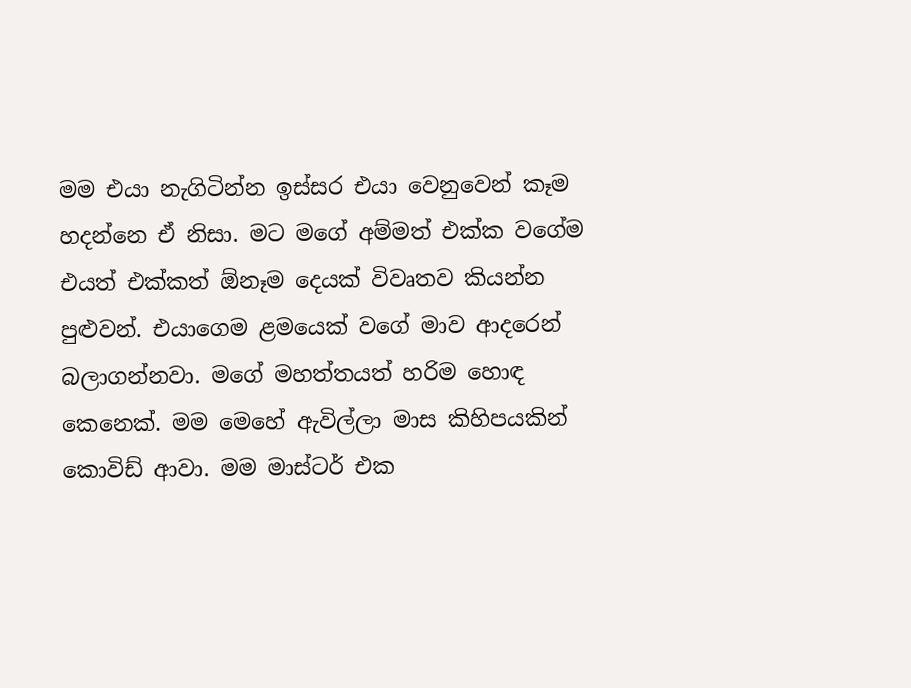මම එයා නැගිටින්න ඉස්සර එයා වෙනුවෙන් කෑම හදන්නෙ ඒ නිසා. මට මගේ අම්මත් එක්ක වගේම එයත් එක්කත් ඕනෑම දෙයක් විවෘතව කියන්න පුළුවන්. එයාගෙම ළමයෙක් වගේ මාව ආදරෙන් බලාගන්නවා. මගේ මහත්තයත් හරිම හොඳ කෙනෙක්. මම මෙහේ ඇවිල්ලා මාස කිහිපයකින් කොවිඩ් ආවා. මම මාස්ටර් එක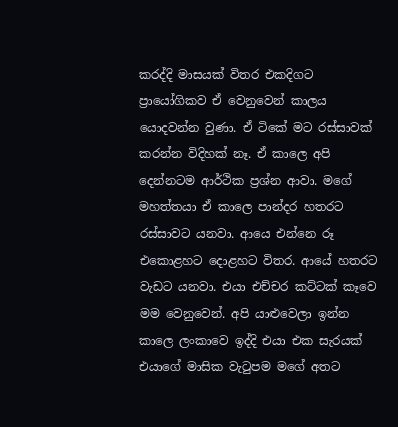කරද්දි මාසයක් විතර එකදිගට ප්‍රායෝගිකව ඒ වෙනුවෙන් කාලය යොදවන්න වුණා. ඒ ටිකේ මට රස්සාවක් කරන්න විදිහක් නෑ. ඒ කාලෙ අපි දෙන්නටම ආර්ථික ප්‍රශ්න ආවා. මගේ මහත්තයා ඒ කාලෙ පාන්දර හතරට රස්සාවට යනවා. ආයෙ එන්නෙ රූ එකොළහට දොළහට විතර. ආයේ හතරට වැඩට යනවා. එයා එච්චර කට්ටක් කෑවෙ මම වෙනුවෙන්. අපි යාළුවෙලා ඉන්න කාලෙ ලංකාවෙ ඉද්දි එයා එක සැරයක් එයාගේ මාසික වැටුපම මගේ අතට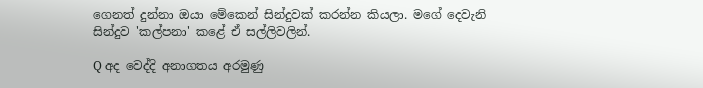ගෙනත් දුන්නා ඔයා මේකෙන් සින්දුවක් කරන්න කියලා. මගේ දෙවැනි සින්දුව 'කල්පනා' කළේ ඒ සල්ලිවලින්.

Q අද වෙද්දි අනාගතය අරමුණු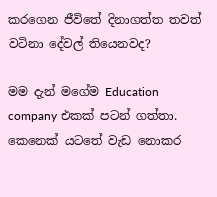කරගෙන ජීවිතේ දිනාගත්ත තවත් වටිනා දේවල් තියෙනවද?

මම දැන් මගේම Education company එකක් පටන් ගත්තා. කෙනෙක් යටතේ වැඩ නොකර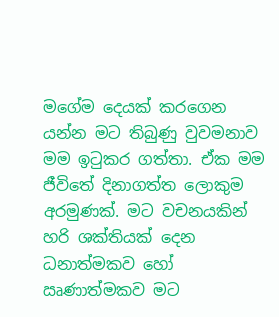මගේම දෙයක් කරගෙන යන්න මට තිබුණු වුවමනාව මම ඉටුකර ගත්තා. ඒක මම ජීවිතේ දිනාගත්ත ලොකුම අරමුණක්. මට වචනයකින් හරි ශක්තියක් දෙන ධනාත්මකව හෝ ඍණාත්මකව මට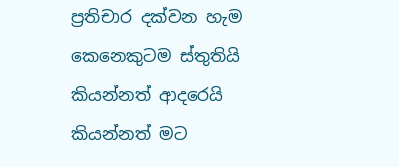ප්‍රතිචාර දක්වන හැම කෙනෙකුටම ස්තුතියි කියන්නත් ආදරෙයි කියන්නත් මට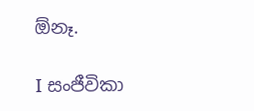ඕනෑ.

I සංජීවිකා